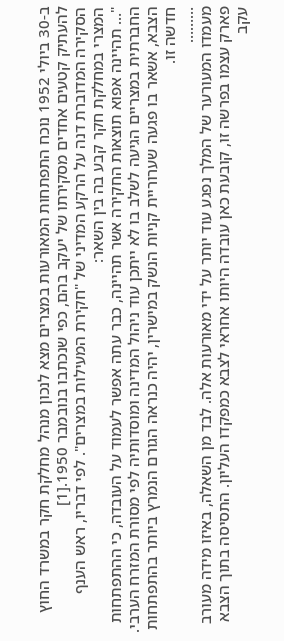ב-30 ביולי 1952 נוכח התפתחות המאורעות במצרים מצא לנכון מנהל מחלקת חקר במשרד החוץ להעתיק קטעים אחדים מסקירתו של יעקב בהם, כפי שנכתבו בנובמבר 1950.[1]
הסקירה המדוברת דנה על הרקע המדיני של "חקירת המעילות במצרים". לפי דבריו, ראש הענף המצרי במחלקת חקר קבע בה בין השאר:
"… תהיינה אפוא תוצאות החקירה אשר תהיינה, כבר עתה אפשר לעמוד על העובדה, כי ההתפתחות החברתית במצריים הגיעה לשלב בו לא ייתכן עוד ניהול המדינה ומוסדותיה לפי מסורת המזרח הערבי. הצבא, אשאר בו פגעה שערוריית קניות הנשק במישרין, יהיה כנראה הגורם הנמרץ ביותר בהתפתחות חדשה זו.
………
מעמדו המעורער של המלך נפגע עוד יותר על ידי מאורעות אלה. לבד מן השאלה, באיזו מידה מעורב פארק עצמו בפרשה זו, קובעת כאן עובדה היותו אחראי לצבא כמפקדו העליון. התסיסה בתוך הצבא עקב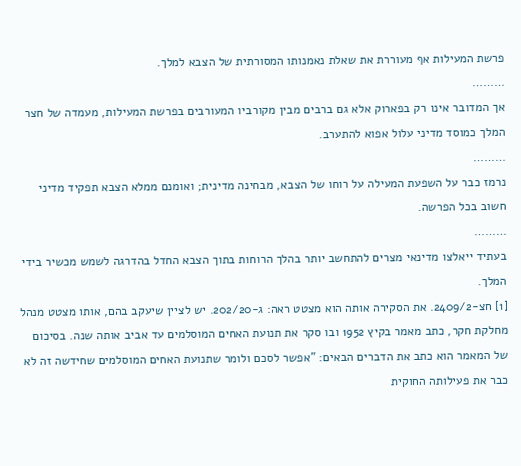פרשת המעילות אף מעוררת את שאלת נאמנותו המסורתית של הצבא למלך.
………
אך המדובר אינו רק בפארוק אלא גם ברבים מבין מקורביו המעורבים בפרשת המעילות, מעמדה של חצר המלך כמוסד מדיני עלול אפוא להתערב.
………
נרמז כבר על השפעת המעילה על רוחו של הצבא, מבחינה מדינית; ואומנם ממלא הצבא תפקיד מדיני חשוב בכל הפרשה.
………
בעתיד ייאלצו מדינאי מצרים להתחשב יותר בהלך הרוחות בתוך הצבא החדל בהדרגה לשמש מכשיר בידי המלך.
[1] חצ-2409/2. את הסקירה אותה הוא מצטט ראה: ג-202/20. יש לציין שיעקב בהם, אותו מצטט מנהל מחלקת חקר, כתב מאמר בקיץ 1952 ובו סקר את תנועת האחים המוסלמים עד אביב אותה שנה. בסיכום של המאמר הוא כתב את הדברים הבאים: "אפשר לסכם ולומר שתנועת האחים המוסלמים שחידשה זה לא כבר את פעילותה החוקית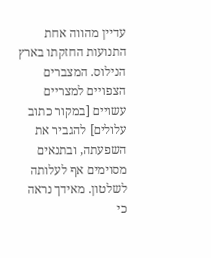עדיין מהווה אחת התנועות החזקתו בארץ הנילוס. המצברים הצפויים למצריים עשויים [במקור כתוב עלולים] להגביר את השפעתה, ובתנאים מסוימים אף לעלותה לשלטון. מאידך נראה כי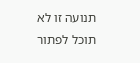תנועה זו לא תוכל לפתור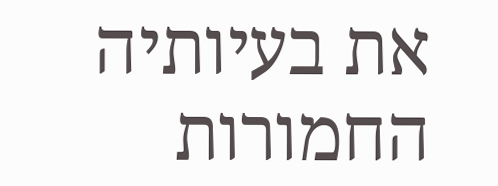את בעיותיה החמורות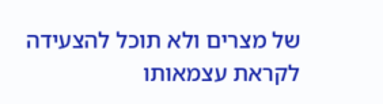של מצרים ולא תוכל להצעידה לקראת עצמאותו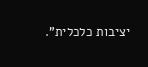יציבות כלכלית".